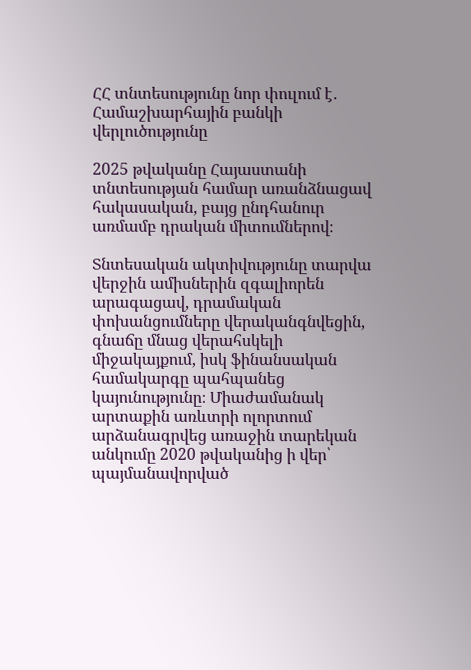ՀՀ տնտեսությունը նոր փուլում է․ Համաշխարհային բանկի վերլուծությունը

2025 թվականը Հայաստանի տնտեսության համար առանձնացավ հակասական, բայց ընդհանուր առմամբ դրական միտումներով։

Տնտեսական ակտիվությունը տարվա վերջին ամիսներին զգալիորեն արագացավ, դրամական փոխանցումները վերականգնվեցին, գնաճը մնաց վերահսկելի միջակայքում, իսկ ֆինանսական համակարգը պահպանեց կայունությունը։ Միաժամանակ արտաքին առևտրի ոլորտում արձանագրվեց առաջին տարեկան անկումը 2020 թվականից ի վեր՝ պայմանավորված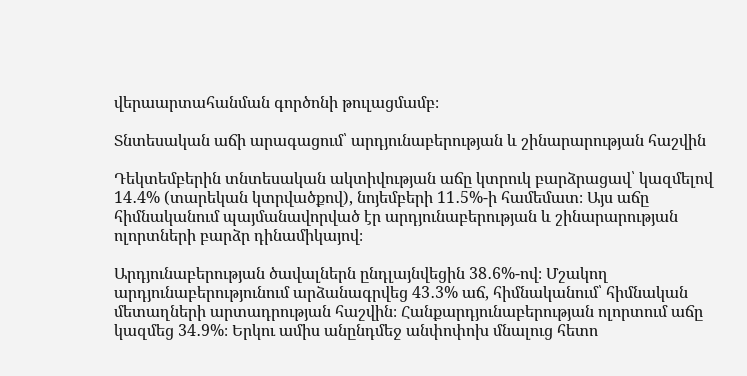վերաարտահանման գործոնի թուլացմամբ։

Տնտեսական աճի արագացում՝ արդյունաբերության և շինարարության հաշվին

Դեկտեմբերին տնտեսական ակտիվության աճը կտրուկ բարձրացավ՝ կազմելով 14․4% (տարեկան կտրվածքով), նոյեմբերի 11․5%-ի համեմատ։ Այս աճը հիմնականում պայմանավորված էր արդյունաբերության և շինարարության ոլորտների բարձր դինամիկայով։

Արդյունաբերության ծավալներն ընդլայնվեցին 38․6%-ով։ Մշակող արդյունաբերությունում արձանագրվեց 43․3% աճ, հիմնականում՝ հիմնական մետաղների արտադրության հաշվին։ Հանքարդյունաբերության ոլորտում աճը կազմեց 34․9%։ Երկու ամիս անընդմեջ անփոփոխ մնալուց հետո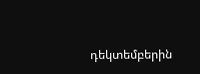դեկտեմբերին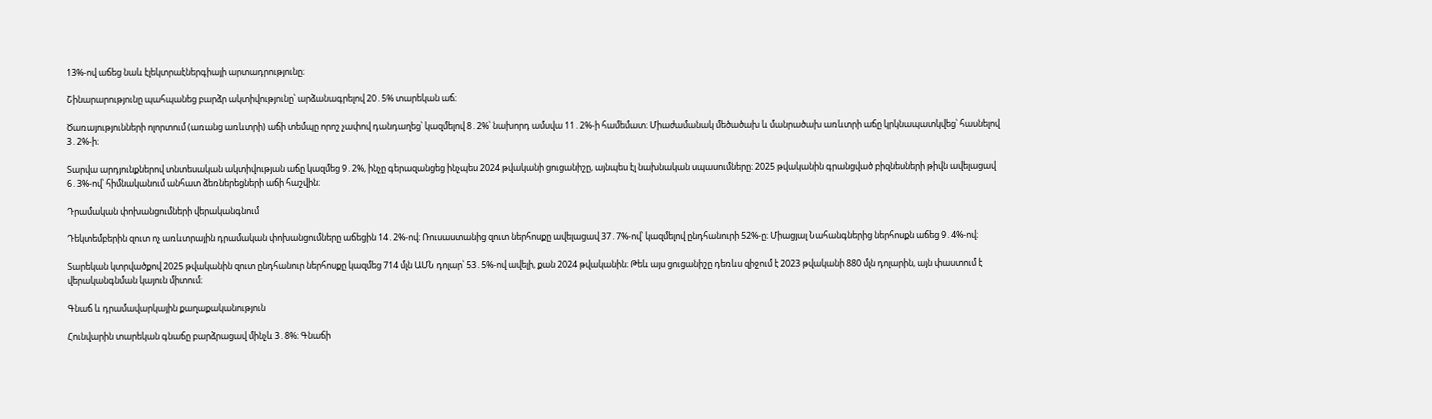13%-ով աճեց նաև էլեկտրաէներգիայի արտադրությունը։

Շինարարությունը պահպանեց բարձր ակտիվությունը՝ արձանագրելով 20․5% տարեկան աճ։

Ծառայությունների ոլորտում (առանց առևտրի) աճի տեմպը որոշ չափով դանդաղեց՝ կազմելով 8․2%՝ նախորդ ամսվա 11․2%-ի համեմատ։ Միաժամանակ մեծածախ և մանրածախ առևտրի աճը կրկնապատկվեց՝ հասնելով 3․2%-ի։

Տարվա արդյունքներով տնտեսական ակտիվության աճը կազմեց 9․2%, ինչը գերազանցեց ինչպես 2024 թվականի ցուցանիշը, այնպես էլ նախնական սպասումները։ 2025 թվականին գրանցված բիզնեսների թիվն ավելացավ 6․3%-ով՝ հիմնականում անհատ ձեռներեցների աճի հաշվին։

Դրամական փոխանցումների վերականգնում

Դեկտեմբերին զուտ ոչ առևտրային դրամական փոխանցումները աճեցին 14․2%-ով։ Ռուսաստանից զուտ ներհոսքը ավելացավ 37․7%-ով՝ կազմելով ընդհանուրի 52%-ը։ Միացյալ Նահանգներից ներհոսքն աճեց 9․4%-ով։

Տարեկան կտրվածքով 2025 թվականին զուտ ընդհանուր ներհոսքը կազմեց 714 մլն ԱՄՆ դոլար՝ 53․5%-ով ավելի, քան 2024 թվականին։ Թեև այս ցուցանիշը դեռևս զիջում է 2023 թվականի 880 մլն դոլարին, այն փաստում է վերականգնման կայուն միտում։

Գնաճ և դրամավարկային քաղաքականություն

Հունվարին տարեկան գնաճը բարձրացավ մինչև 3․8%։ Գնաճի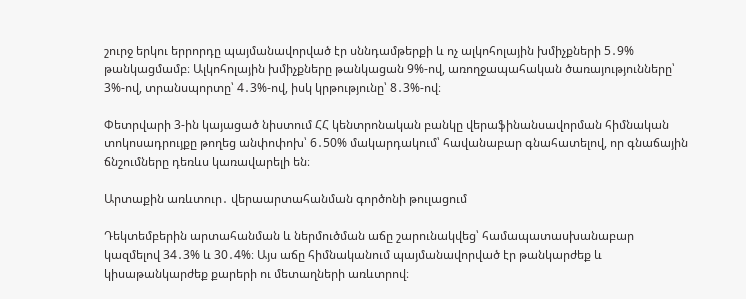շուրջ երկու երրորդը պայմանավորված էր սննդամթերքի և ոչ ալկոհոլային խմիչքների 5․9% թանկացմամբ։ Ալկոհոլային խմիչքները թանկացան 9%-ով, առողջապահական ծառայությունները՝ 3%-ով, տրանսպորտը՝ 4․3%-ով, իսկ կրթությունը՝ 8․3%-ով։

Փետրվարի 3-ին կայացած նիստում ՀՀ կենտրոնական բանկը վերաֆինանսավորման հիմնական տոկոսադրույքը թողեց անփոփոխ՝ 6․50% մակարդակում՝ հավանաբար գնահատելով, որ գնաճային ճնշումները դեռևս կառավարելի են։

Արտաքին առևտուր․ վերաարտահանման գործոնի թուլացում

Դեկտեմբերին արտահանման և ներմուծման աճը շարունակվեց՝ համապատասխանաբար կազմելով 34․3% և 30․4%։ Այս աճը հիմնականում պայմանավորված էր թանկարժեք և կիսաթանկարժեք քարերի ու մետաղների առևտրով։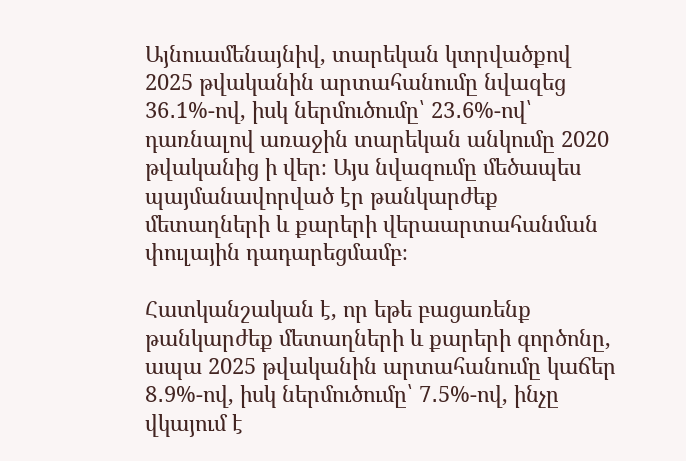Այնուամենայնիվ, տարեկան կտրվածքով 2025 թվականին արտահանումը նվազեց 36․1%-ով, իսկ ներմուծումը՝ 23․6%-ով՝ դառնալով առաջին տարեկան անկումը 2020 թվականից ի վեր։ Այս նվազումը մեծապես պայմանավորված էր թանկարժեք մետաղների և քարերի վերաարտահանման փուլային դադարեցմամբ։

Հատկանշական է, որ եթե բացառենք թանկարժեք մետաղների և քարերի գործոնը, ապա 2025 թվականին արտահանումը կաճեր 8․9%-ով, իսկ ներմուծումը՝ 7․5%-ով, ինչը վկայում է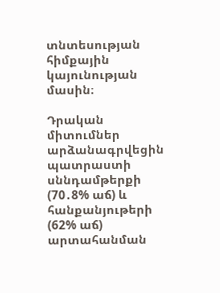տնտեսության հիմքային կայունության մասին։

Դրական միտումներ արձանագրվեցին պատրաստի սննդամթերքի (70․8% աճ) և հանքանյութերի (62% աճ) արտահանման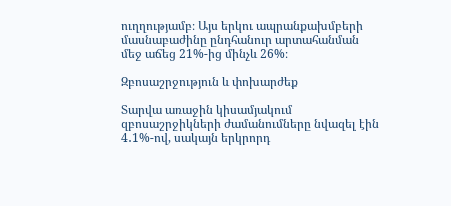ուղղությամբ։ Այս երկու ապրանքախմբերի մասնաբաժինը ընդհանուր արտահանման մեջ աճեց 21%-ից մինչև 26%։

Զբոսաշրջություն և փոխարժեք

Տարվա առաջին կիսամյակում զբոսաշրջիկների ժամանումները նվազել էին 4․1%-ով, սակայն երկրորդ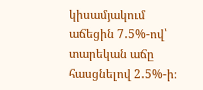կիսամյակում աճեցին 7․5%-ով՝ տարեկան աճը հասցնելով 2․5%-ի։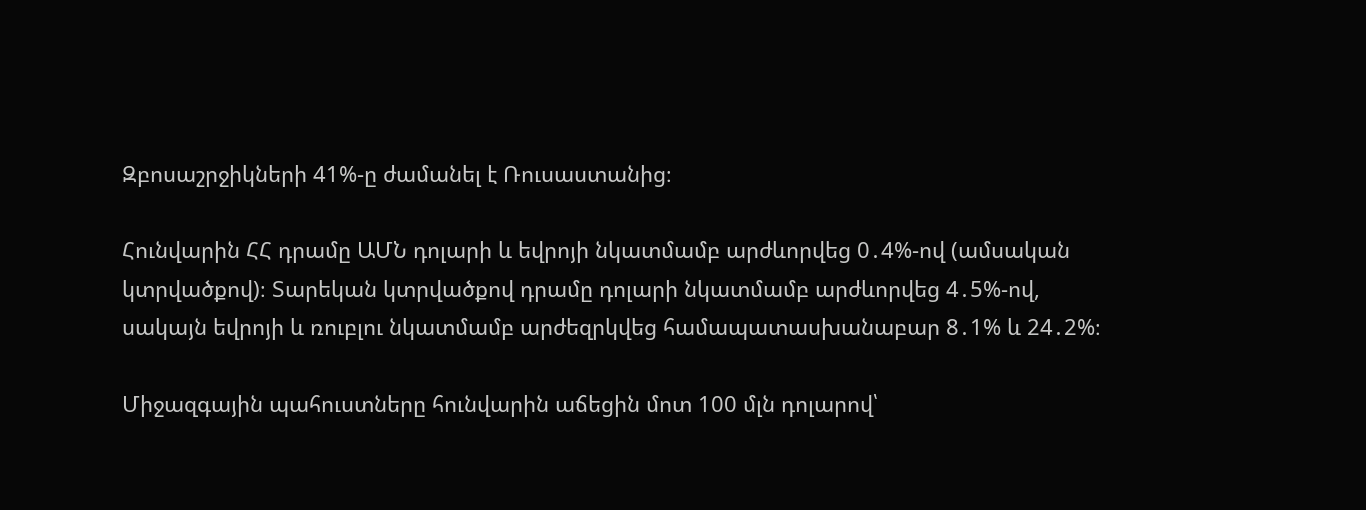Զբոսաշրջիկների 41%-ը ժամանել է Ռուսաստանից։

Հունվարին ՀՀ դրամը ԱՄՆ դոլարի և եվրոյի նկատմամբ արժևորվեց 0․4%-ով (ամսական կտրվածքով)։ Տարեկան կտրվածքով դրամը դոլարի նկատմամբ արժևորվեց 4․5%-ով, սակայն եվրոյի և ռուբլու նկատմամբ արժեզրկվեց համապատասխանաբար 8․1% և 24․2%։

Միջազգային պահուստները հունվարին աճեցին մոտ 100 մլն դոլարով՝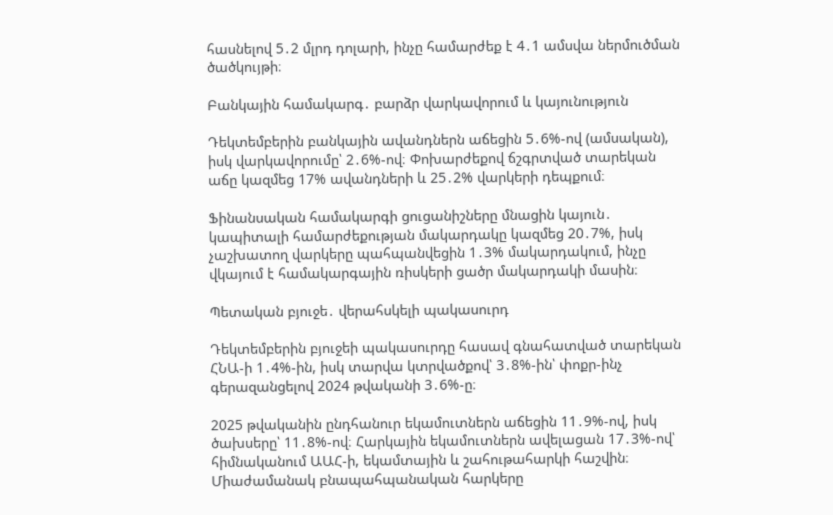հասնելով 5․2 մլրդ դոլարի, ինչը համարժեք է 4․1 ամսվա ներմուծման ծածկույթի։

Բանկային համակարգ․ բարձր վարկավորում և կայունություն

Դեկտեմբերին բանկային ավանդներն աճեցին 5․6%-ով (ամսական), իսկ վարկավորումը՝ 2․6%-ով։ Փոխարժեքով ճշգրտված տարեկան աճը կազմեց 17% ավանդների և 25․2% վարկերի դեպքում։

Ֆինանսական համակարգի ցուցանիշները մնացին կայուն․ կապիտալի համարժեքության մակարդակը կազմեց 20․7%, իսկ չաշխատող վարկերը պահպանվեցին 1․3% մակարդակում, ինչը վկայում է համակարգային ռիսկերի ցածր մակարդակի մասին։

Պետական բյուջե․ վերահսկելի պակասուրդ

Դեկտեմբերին բյուջեի պակասուրդը հասավ գնահատված տարեկան ՀՆԱ-ի 1․4%-ին, իսկ տարվա կտրվածքով՝ 3․8%-ին՝ փոքր-ինչ գերազանցելով 2024 թվականի 3․6%-ը։

2025 թվականին ընդհանուր եկամուտներն աճեցին 11․9%-ով, իսկ ծախսերը՝ 11․8%-ով։ Հարկային եկամուտներն ավելացան 17․3%-ով՝ հիմնականում ԱԱՀ-ի, եկամտային և շահութահարկի հաշվին։ Միաժամանակ բնապահպանական հարկերը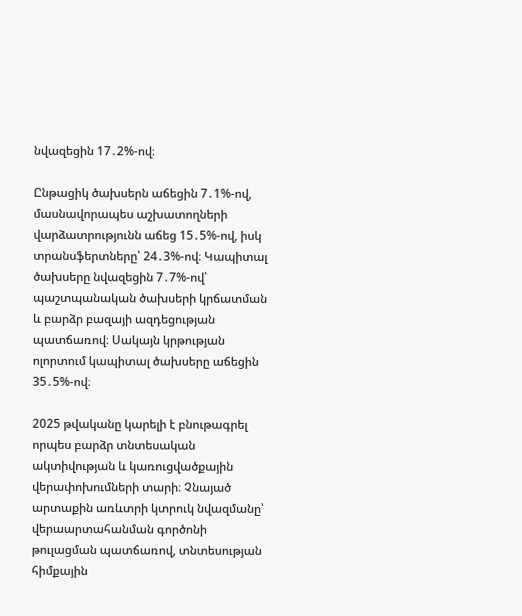նվազեցին 17․2%-ով։

Ընթացիկ ծախսերն աճեցին 7․1%-ով, մասնավորապես աշխատողների վարձատրությունն աճեց 15․5%-ով, իսկ տրանսֆերտները՝ 24․3%-ով։ Կապիտալ ծախսերը նվազեցին 7․7%-ով՝ պաշտպանական ծախսերի կրճատման և բարձր բազայի ազդեցության պատճառով։ Սակայն կրթության ոլորտում կապիտալ ծախսերը աճեցին 35․5%-ով։

2025 թվականը կարելի է բնութագրել որպես բարձր տնտեսական ակտիվության և կառուցվածքային վերափոխումների տարի։ Չնայած արտաքին առևտրի կտրուկ նվազմանը՝ վերաարտահանման գործոնի թուլացման պատճառով, տնտեսության հիմքային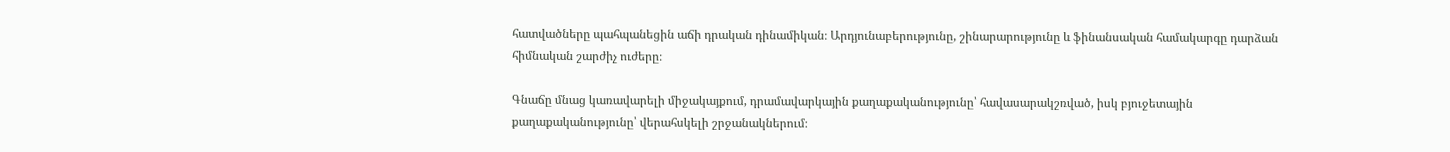հատվածները պահպանեցին աճի դրական դինամիկան։ Արդյունաբերությունը, շինարարությունը և ֆինանսական համակարգը դարձան հիմնական շարժիչ ուժերը։

Գնաճը մնաց կառավարելի միջակայքում, դրամավարկային քաղաքականությունը՝ հավասարակշռված, իսկ բյուջետային քաղաքականությունը՝ վերահսկելի շրջանակներում։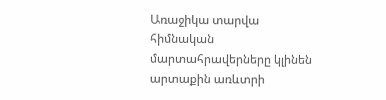Առաջիկա տարվա հիմնական մարտահրավերները կլինեն արտաքին առևտրի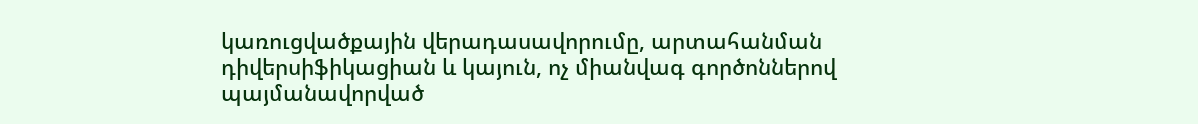կառուցվածքային վերադասավորումը, արտահանման դիվերսիֆիկացիան և կայուն, ոչ միանվագ գործոններով պայմանավորված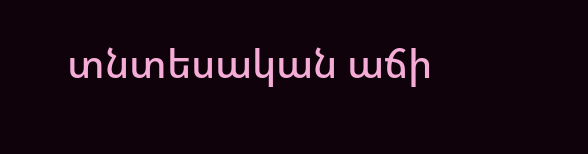տնտեսական աճի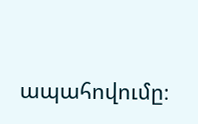ապահովումը։